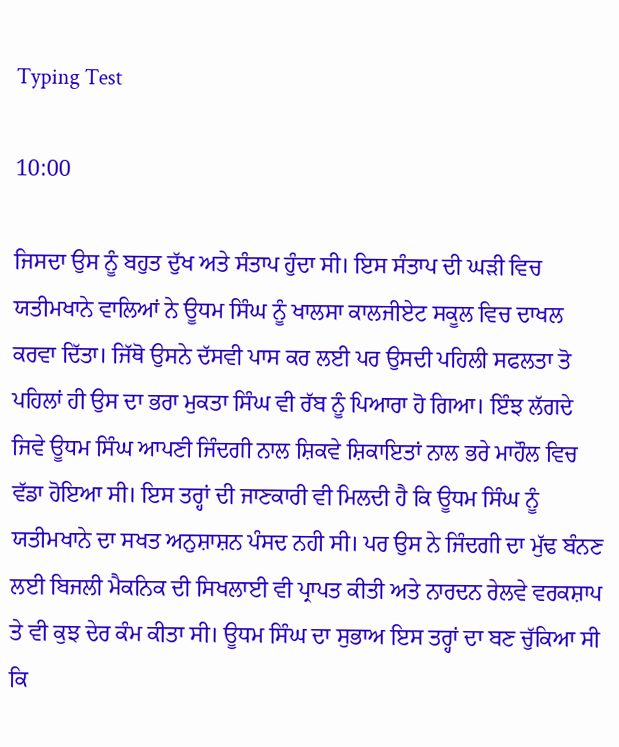Typing Test

10:00

ਜਿਸਦਾ ਉਸ ਨੂੰ ਬਹੁਤ ਦੁੱਖ ਅਤੇ ਸੰਤਾਪ ਹੁੰਦਾ ਸੀ। ਇਸ ਸੰਤਾਪ ਦੀ ਘੜੀ ਵਿਚ ਯਤੀਮਖਾਨੇ ਵਾਲਿਆਂ ਨੇ ਊਧਮ ਸਿੰਘ ਨੂੰ ਖਾਲਸਾ ਕਾਲਜੀਏਟ ਸਕੂਲ ਵਿਚ ਦਾਖਲ ਕਰਵਾ ਦਿੱਤਾ। ਜਿੱਥੋ ਉਸਨੇ ਦੱਸਵੀ ਪਾਸ ਕਰ ਲਈ ਪਰ ਉਸਦੀ ਪਹਿਲੀ ਸਫਲਤਾ ਤੋ ਪਹਿਲਾਂ ਹੀ ਉਸ ਦਾ ਭਰਾ ਮੁਕਤਾ ਸਿੰਘ ਵੀ ਰੱਬ ਨੂੰ ਪਿਆਰਾ ਹੋ ਗਿਆ। ਇੰਝ ਲੱਗਦੇ ਜਿਵੇ ਊਧਮ ਸਿੰਘ ਆਪਣੀ ਜਿੰਦਗੀ ਨਾਲ ਸ਼ਿਕਵੇ ਸ਼ਿਕਾਇਤਾਂ ਨਾਲ ਭਰੇ ਮਾਹੌਲ ਵਿਚ ਵੱਡਾ ਹੋਇਆ ਸੀ। ਇਸ ਤਰ੍ਹਾਂ ਦੀ ਜਾਣਕਾਰੀ ਵੀ ਮਿਲਦੀ ਹੈ ਕਿ ਊਧਮ ਸਿੰਘ ਨੂੰ ਯਤੀਮਖਾਨੇ ਦਾ ਸਖਤ ਅਨੁਸ਼ਾਸ਼ਨ ਪੰਸਦ ਨਹੀ ਸੀ। ਪਰ ਉਸ ਨੇ ਜਿੰਦਗੀ ਦਾ ਮੁੱਢ ਬੰਨਣ ਲਈ ਬਿਜਲੀ ਮੈਕਨਿਕ ਦੀ ਸਿਖਲਾਈ ਵੀ ਪ੍ਰਾਪਤ ਕੀਤੀ ਅਤੇ ਨਾਰਦਨ ਰੇਲਵੇ ਵਰਕਸ਼ਾਪ ਤੇ ਵੀ ਕੁਝ ਦੇਰ ਕੰਮ ਕੀਤਾ ਸੀ। ਊਧਮ ਸਿੰਘ ਦਾ ਸੁਭਾਅ ਇਸ ਤਰ੍ਹਾਂ ਦਾ ਬਣ ਚੁੱਕਿਆ ਸੀ ਕਿ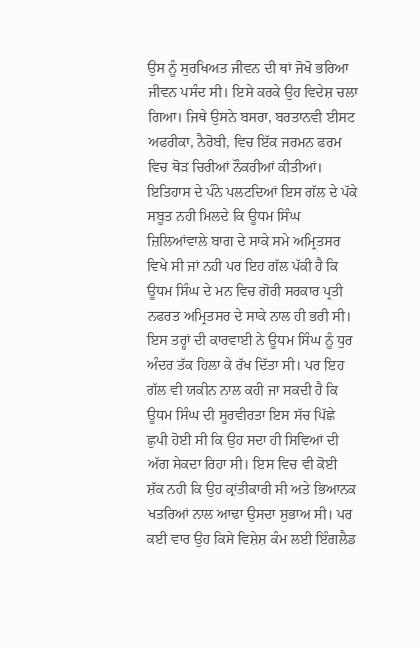ਉਸ ਨੂੰ ਸੁਰਖਿਅਤ ਜੀਵਨ ਦੀ ਥਾਂ ਜੋਖੋ ਭਰਿਆ ਜੀਵਨ ਪਸੰਦ ਸੀ। ਇਸੇ ਕਰਕੇ ਉਹ ਵਿਦੇਸ਼ ਚਲਾ ਗਿਆ। ਜਿਥੇ ਉਸਨੇ ਬਸਰਾ, ਬਰਤਾਨਵੀ ਈਸਟ ਅਫਰੀਕਾ, ਨੈਰੋਬੀ, ਵਿਚ ਇੱਕ ਜਰਮਨ ਫਰਮ ਵਿਚ ਥੋੜ ਚਿਰੀਆਂ ਨੌਕਰੀਆਂ ਕੀਤੀਆਂ। ਇਤਿਹਾਸ ਦੇ ਪੰਨੇ ਪਲਟਦਿਆਂ ਇਸ ਗੱਲ ਦੇ ਪੱਕੇ ਸਬੂਤ ਨਹੀ ਮਿਲਦੇ ਕਿ ਊਧਮ ਸਿੰਘ ਜ਼ਿਲਿਆਂਵਾਲੇ ਬਾਗ ਦੇ ਸਾਕੇ ਸਮੇ ਅਮ੍ਰਿਤਸਰ ਵਿਖੇ ਸੀ ਜਾਂ ਨਹੀ ਪਰ ਇਹ ਗੱਲ ਪੱਕੀ ਹੈ ਕਿ ਊਧਮ ਸਿੰਘ ਦੇ ਮਨ ਵਿਚ ਗੋਰੀ ਸਰਕਾਰ ਪ੍ਰਤੀ ਨਫਰਤ ਅਮ੍ਰਿਤਸਰ ਦੇ ਸਾਕੇ ਨਾਲ ਹੀ ਭਰੀ ਸੀ। ਇਸ ਤਰ੍ਹਾਂ ਦੀ ਕਾਰਵਾਈ ਨੇ ਊਧਮ ਸਿੰਘ ਨੂੰ ਧੁਰ ਅੰਦਰ ਤੱਕ ਹਿਲਾ ਕੇ ਰੱਖ ਦਿੱਤਾ ਸੀ। ਪਰ ਇਹ ਗੱਲ ਵੀ ਯਕੀਨ ਨਾਲ ਕਹੀ ਜਾ ਸਕਦੀ ਹੈ ਕਿ ਊਧਮ ਸਿੰਘ ਦੀ ਸੂਰਵੀਰਤਾ ਇਸ ਸੱਚ ਪਿੱਛੇ ਛੁਪੀ ਹੋਈ ਸੀ ਕਿ ਉਹ ਸਦਾ ਹੀ ਸਿਵਿਆਂ ਦੀ ਅੱਗ ਸੇਕਦਾ ਰਿਹਾ ਸੀ। ਇਸ ਵਿਚ ਵੀ ਕੋਈ ਸ਼ੱਕ ਨਹੀ ਕਿ ਉਹ ਕ੍ਰਾਂਤੀਕਾਰੀ ਸੀ ਅਤੇ ਭਿਆਨਕ ਖਤਰਿਆਂ ਨਾਲ ਆਢਾ ਉਸਦਾ ਸੁਭਾਅ ਸੀ। ਪਰ ਕਈ ਵਾਰ ਉਹ ਕਿਸੇ ਵਿਸ਼ੇਸ਼ ਕੰਮ ਲਈ ਇੰਗਲੈਡ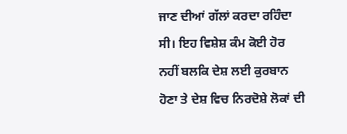ਜਾਣ ਦੀਆਂ ਗੱਲਾਂ ਕਰਦਾ ਰਹਿੰਦਾ ਸੀ। ਇਹ ਵਿਸ਼ੇਸ਼ ਕੰਮ ਕੋਈ ਹੋਰ ਨਹੀਂ ਬਲਕਿ ਦੇਸ਼ ਲਈ ਕੁਰਬਾਨ ਹੋਣਾ ਤੇ ਦੇਸ਼ ਵਿਚ ਨਿਰਦੋਸ਼ੇ ਲੋਕਾਂ ਦੀ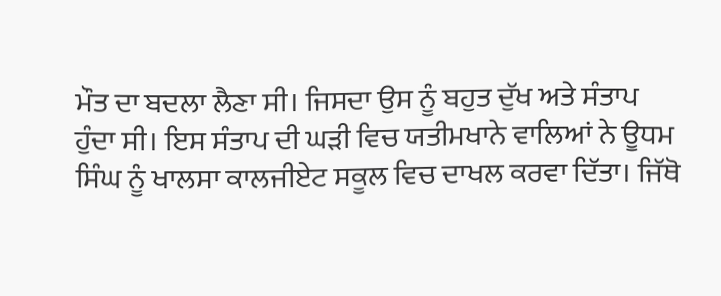ਮੌਤ ਦਾ ਬਦਲਾ ਲੈਣਾ ਸੀ। ਜਿਸਦਾ ਉਸ ਨੂੰ ਬਹੁਤ ਦੁੱਖ ਅਤੇ ਸੰਤਾਪ ਹੁੰਦਾ ਸੀ। ਇਸ ਸੰਤਾਪ ਦੀ ਘੜੀ ਵਿਚ ਯਤੀਮਖਾਨੇ ਵਾਲਿਆਂ ਨੇ ਊਧਮ ਸਿੰਘ ਨੂੰ ਖਾਲਸਾ ਕਾਲਜੀਏਟ ਸਕੂਲ ਵਿਚ ਦਾਖਲ ਕਰਵਾ ਦਿੱਤਾ। ਜਿੱਥੋ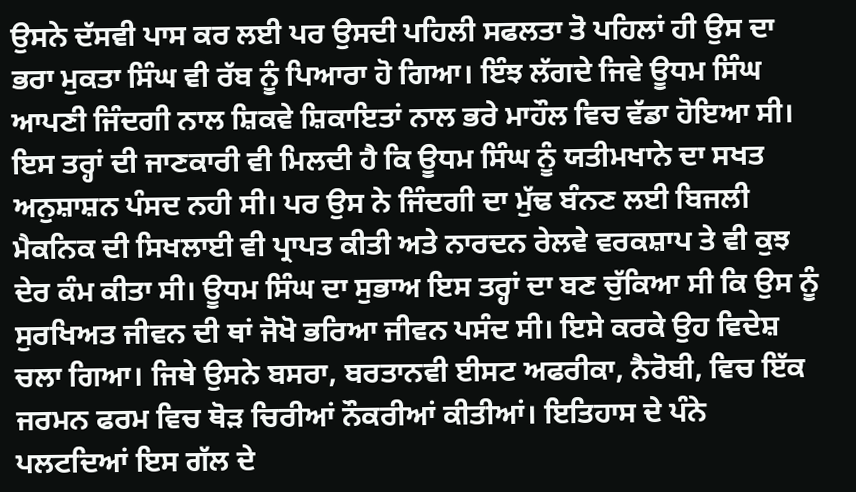ਉਸਨੇ ਦੱਸਵੀ ਪਾਸ ਕਰ ਲਈ ਪਰ ਉਸਦੀ ਪਹਿਲੀ ਸਫਲਤਾ ਤੋ ਪਹਿਲਾਂ ਹੀ ਉਸ ਦਾ ਭਰਾ ਮੁਕਤਾ ਸਿੰਘ ਵੀ ਰੱਬ ਨੂੰ ਪਿਆਰਾ ਹੋ ਗਿਆ। ਇੰਝ ਲੱਗਦੇ ਜਿਵੇ ਊਧਮ ਸਿੰਘ ਆਪਣੀ ਜਿੰਦਗੀ ਨਾਲ ਸ਼ਿਕਵੇ ਸ਼ਿਕਾਇਤਾਂ ਨਾਲ ਭਰੇ ਮਾਹੌਲ ਵਿਚ ਵੱਡਾ ਹੋਇਆ ਸੀ। ਇਸ ਤਰ੍ਹਾਂ ਦੀ ਜਾਣਕਾਰੀ ਵੀ ਮਿਲਦੀ ਹੈ ਕਿ ਊਧਮ ਸਿੰਘ ਨੂੰ ਯਤੀਮਖਾਨੇ ਦਾ ਸਖਤ ਅਨੁਸ਼ਾਸ਼ਨ ਪੰਸਦ ਨਹੀ ਸੀ। ਪਰ ਉਸ ਨੇ ਜਿੰਦਗੀ ਦਾ ਮੁੱਢ ਬੰਨਣ ਲਈ ਬਿਜਲੀ ਮੈਕਨਿਕ ਦੀ ਸਿਖਲਾਈ ਵੀ ਪ੍ਰਾਪਤ ਕੀਤੀ ਅਤੇ ਨਾਰਦਨ ਰੇਲਵੇ ਵਰਕਸ਼ਾਪ ਤੇ ਵੀ ਕੁਝ ਦੇਰ ਕੰਮ ਕੀਤਾ ਸੀ। ਊਧਮ ਸਿੰਘ ਦਾ ਸੁਭਾਅ ਇਸ ਤਰ੍ਹਾਂ ਦਾ ਬਣ ਚੁੱਕਿਆ ਸੀ ਕਿ ਉਸ ਨੂੰ ਸੁਰਖਿਅਤ ਜੀਵਨ ਦੀ ਥਾਂ ਜੋਖੋ ਭਰਿਆ ਜੀਵਨ ਪਸੰਦ ਸੀ। ਇਸੇ ਕਰਕੇ ਉਹ ਵਿਦੇਸ਼ ਚਲਾ ਗਿਆ। ਜਿਥੇ ਉਸਨੇ ਬਸਰਾ, ਬਰਤਾਨਵੀ ਈਸਟ ਅਫਰੀਕਾ, ਨੈਰੋਬੀ, ਵਿਚ ਇੱਕ ਜਰਮਨ ਫਰਮ ਵਿਚ ਥੋੜ ਚਿਰੀਆਂ ਨੌਕਰੀਆਂ ਕੀਤੀਆਂ। ਇਤਿਹਾਸ ਦੇ ਪੰਨੇ ਪਲਟਦਿਆਂ ਇਸ ਗੱਲ ਦੇ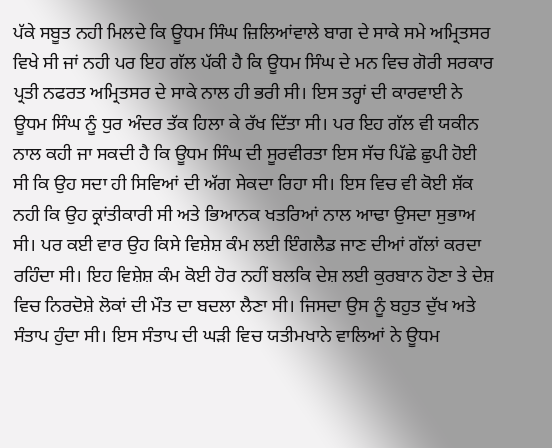ਪੱਕੇ ਸਬੂਤ ਨਹੀ ਮਿਲਦੇ ਕਿ ਊਧਮ ਸਿੰਘ ਜ਼ਿਲਿਆਂਵਾਲੇ ਬਾਗ ਦੇ ਸਾਕੇ ਸਮੇ ਅਮ੍ਰਿਤਸਰ ਵਿਖੇ ਸੀ ਜਾਂ ਨਹੀ ਪਰ ਇਹ ਗੱਲ ਪੱਕੀ ਹੈ ਕਿ ਊਧਮ ਸਿੰਘ ਦੇ ਮਨ ਵਿਚ ਗੋਰੀ ਸਰਕਾਰ ਪ੍ਰਤੀ ਨਫਰਤ ਅਮ੍ਰਿਤਸਰ ਦੇ ਸਾਕੇ ਨਾਲ ਹੀ ਭਰੀ ਸੀ। ਇਸ ਤਰ੍ਹਾਂ ਦੀ ਕਾਰਵਾਈ ਨੇ ਊਧਮ ਸਿੰਘ ਨੂੰ ਧੁਰ ਅੰਦਰ ਤੱਕ ਹਿਲਾ ਕੇ ਰੱਖ ਦਿੱਤਾ ਸੀ। ਪਰ ਇਹ ਗੱਲ ਵੀ ਯਕੀਨ ਨਾਲ ਕਹੀ ਜਾ ਸਕਦੀ ਹੈ ਕਿ ਊਧਮ ਸਿੰਘ ਦੀ ਸੂਰਵੀਰਤਾ ਇਸ ਸੱਚ ਪਿੱਛੇ ਛੁਪੀ ਹੋਈ ਸੀ ਕਿ ਉਹ ਸਦਾ ਹੀ ਸਿਵਿਆਂ ਦੀ ਅੱਗ ਸੇਕਦਾ ਰਿਹਾ ਸੀ। ਇਸ ਵਿਚ ਵੀ ਕੋਈ ਸ਼ੱਕ ਨਹੀ ਕਿ ਉਹ ਕ੍ਰਾਂਤੀਕਾਰੀ ਸੀ ਅਤੇ ਭਿਆਨਕ ਖਤਰਿਆਂ ਨਾਲ ਆਢਾ ਉਸਦਾ ਸੁਭਾਅ ਸੀ। ਪਰ ਕਈ ਵਾਰ ਉਹ ਕਿਸੇ ਵਿਸ਼ੇਸ਼ ਕੰਮ ਲਈ ਇੰਗਲੈਡ ਜਾਣ ਦੀਆਂ ਗੱਲਾਂ ਕਰਦਾ ਰਹਿੰਦਾ ਸੀ। ਇਹ ਵਿਸ਼ੇਸ਼ ਕੰਮ ਕੋਈ ਹੋਰ ਨਹੀਂ ਬਲਕਿ ਦੇਸ਼ ਲਈ ਕੁਰਬਾਨ ਹੋਣਾ ਤੇ ਦੇਸ਼ ਵਿਚ ਨਿਰਦੋਸ਼ੇ ਲੋਕਾਂ ਦੀ ਮੌਤ ਦਾ ਬਦਲਾ ਲੈਣਾ ਸੀ। ਜਿਸਦਾ ਉਸ ਨੂੰ ਬਹੁਤ ਦੁੱਖ ਅਤੇ ਸੰਤਾਪ ਹੁੰਦਾ ਸੀ। ਇਸ ਸੰਤਾਪ ਦੀ ਘੜੀ ਵਿਚ ਯਤੀਮਖਾਨੇ ਵਾਲਿਆਂ ਨੇ ਊਧਮ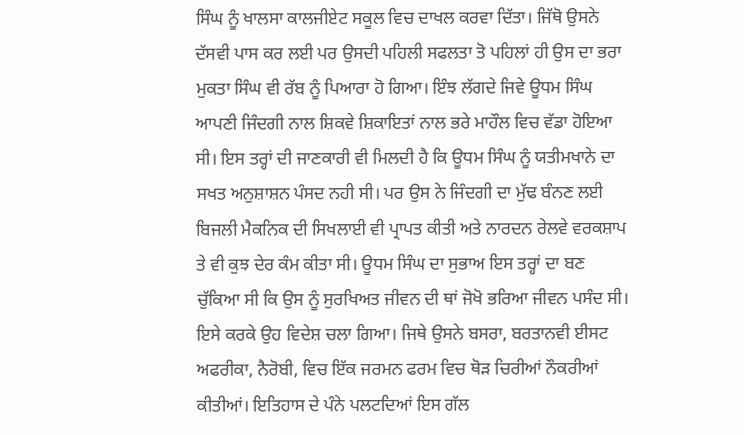ਸਿੰਘ ਨੂੰ ਖਾਲਸਾ ਕਾਲਜੀਏਟ ਸਕੂਲ ਵਿਚ ਦਾਖਲ ਕਰਵਾ ਦਿੱਤਾ। ਜਿੱਥੋ ਉਸਨੇ ਦੱਸਵੀ ਪਾਸ ਕਰ ਲਈ ਪਰ ਉਸਦੀ ਪਹਿਲੀ ਸਫਲਤਾ ਤੋ ਪਹਿਲਾਂ ਹੀ ਉਸ ਦਾ ਭਰਾ ਮੁਕਤਾ ਸਿੰਘ ਵੀ ਰੱਬ ਨੂੰ ਪਿਆਰਾ ਹੋ ਗਿਆ। ਇੰਝ ਲੱਗਦੇ ਜਿਵੇ ਊਧਮ ਸਿੰਘ ਆਪਣੀ ਜਿੰਦਗੀ ਨਾਲ ਸ਼ਿਕਵੇ ਸ਼ਿਕਾਇਤਾਂ ਨਾਲ ਭਰੇ ਮਾਹੌਲ ਵਿਚ ਵੱਡਾ ਹੋਇਆ ਸੀ। ਇਸ ਤਰ੍ਹਾਂ ਦੀ ਜਾਣਕਾਰੀ ਵੀ ਮਿਲਦੀ ਹੈ ਕਿ ਊਧਮ ਸਿੰਘ ਨੂੰ ਯਤੀਮਖਾਨੇ ਦਾ ਸਖਤ ਅਨੁਸ਼ਾਸ਼ਨ ਪੰਸਦ ਨਹੀ ਸੀ। ਪਰ ਉਸ ਨੇ ਜਿੰਦਗੀ ਦਾ ਮੁੱਢ ਬੰਨਣ ਲਈ ਬਿਜਲੀ ਮੈਕਨਿਕ ਦੀ ਸਿਖਲਾਈ ਵੀ ਪ੍ਰਾਪਤ ਕੀਤੀ ਅਤੇ ਨਾਰਦਨ ਰੇਲਵੇ ਵਰਕਸ਼ਾਪ ਤੇ ਵੀ ਕੁਝ ਦੇਰ ਕੰਮ ਕੀਤਾ ਸੀ। ਊਧਮ ਸਿੰਘ ਦਾ ਸੁਭਾਅ ਇਸ ਤਰ੍ਹਾਂ ਦਾ ਬਣ ਚੁੱਕਿਆ ਸੀ ਕਿ ਉਸ ਨੂੰ ਸੁਰਖਿਅਤ ਜੀਵਨ ਦੀ ਥਾਂ ਜੋਖੋ ਭਰਿਆ ਜੀਵਨ ਪਸੰਦ ਸੀ। ਇਸੇ ਕਰਕੇ ਉਹ ਵਿਦੇਸ਼ ਚਲਾ ਗਿਆ। ਜਿਥੇ ਉਸਨੇ ਬਸਰਾ, ਬਰਤਾਨਵੀ ਈਸਟ ਅਫਰੀਕਾ, ਨੈਰੋਬੀ, ਵਿਚ ਇੱਕ ਜਰਮਨ ਫਰਮ ਵਿਚ ਥੋੜ ਚਿਰੀਆਂ ਨੌਕਰੀਆਂ ਕੀਤੀਆਂ। ਇਤਿਹਾਸ ਦੇ ਪੰਨੇ ਪਲਟਦਿਆਂ ਇਸ ਗੱਲ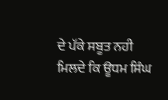ਦੇ ਪੱਕੇ ਸਬੂਤ ਨਹੀ ਮਿਲਦੇ ਕਿ ਊਧਮ ਸਿੰਘ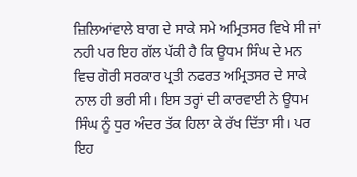ਜ਼ਿਲਿਆਂਵਾਲੇ ਬਾਗ ਦੇ ਸਾਕੇ ਸਮੇ ਅਮ੍ਰਿਤਸਰ ਵਿਖੇ ਸੀ ਜਾਂ ਨਹੀ ਪਰ ਇਹ ਗੱਲ ਪੱਕੀ ਹੈ ਕਿ ਊਧਮ ਸਿੰਘ ਦੇ ਮਨ ਵਿਚ ਗੋਰੀ ਸਰਕਾਰ ਪ੍ਰਤੀ ਨਫਰਤ ਅਮ੍ਰਿਤਸਰ ਦੇ ਸਾਕੇ ਨਾਲ ਹੀ ਭਰੀ ਸੀ। ਇਸ ਤਰ੍ਹਾਂ ਦੀ ਕਾਰਵਾਈ ਨੇ ਊਧਮ ਸਿੰਘ ਨੂੰ ਧੁਰ ਅੰਦਰ ਤੱਕ ਹਿਲਾ ਕੇ ਰੱਖ ਦਿੱਤਾ ਸੀ। ਪਰ ਇਹ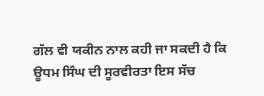ਗੱਲ ਵੀ ਯਕੀਨ ਨਾਲ ਕਹੀ ਜਾ ਸਕਦੀ ਹੈ ਕਿ ਊਧਮ ਸਿੰਘ ਦੀ ਸੂਰਵੀਰਤਾ ਇਸ ਸੱਚ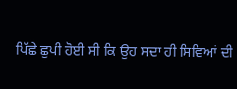ਪਿੱਛੇ ਛੁਪੀ ਹੋਈ ਸੀ ਕਿ ਉਹ ਸਦਾ ਹੀ ਸਿਵਿਆਂ ਦੀ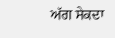ਅੱਗ ਸੇਕਦਾ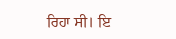ਰਿਹਾ ਸੀ। ਇ